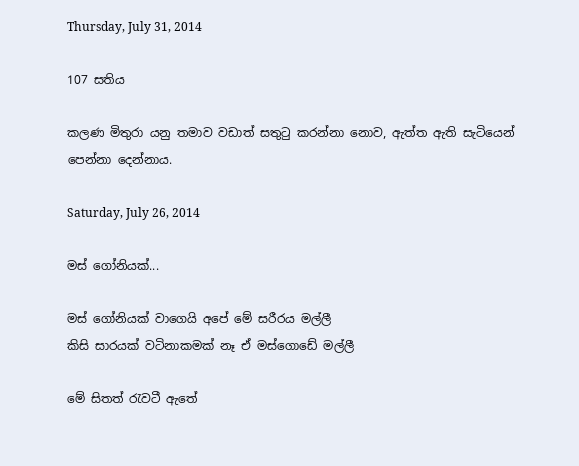Thursday, July 31, 2014

107 සතිය

කලණ මිතුරා යනු තමාව වඩාත් සතුටු කරන්නා නොව, ඇත්ත ඇති සැටියෙන් පෙන්නා දෙන්නාය.

Saturday, July 26, 2014

මස් ‍ගෝනියක්...

මස් ගෝනියක් වාගෙයි අපේ මේ සරීරය මල්ලී
කිසි සාරයක් වටිනාකමක් නෑ ඒ මස්ගොඩේ මල්ලී

මේ සිතත් රැවටී ඇතේ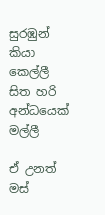සුරඹුන් කියා කෙල්ලී
සිත හරි අන්ධයෙක් මල්ලී

ඒ උනත්
මස්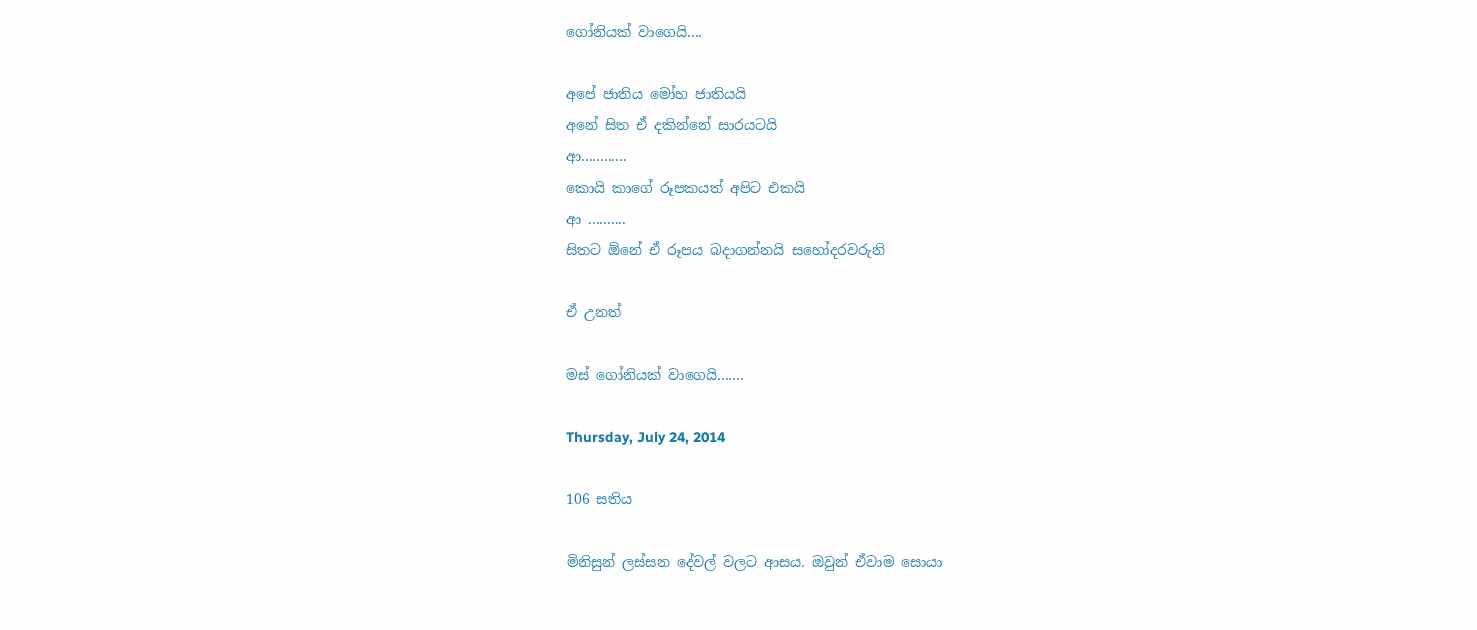ගෝනියක් වාගෙයි....

අපේ ජාතිය මෝහ ජාතියයි
අනේ සිත ඒ දකින්නේ සාරයටයි
ආ............
කොයි කාගේ රූපකයත් අපිට එකයි
ආ ..........
සිතට ඕනේ ඒ රූපය බදාගන්නයි සහෝදරවරුනි

ඒ උනත්

මස් ගෝනියක් වාගෙයි.......

Thursday, July 24, 2014

106 සතිය

මිනිසුන් ලස්සන දේවල් වලට ආසය. ඔවුන් ඒවාම සොයා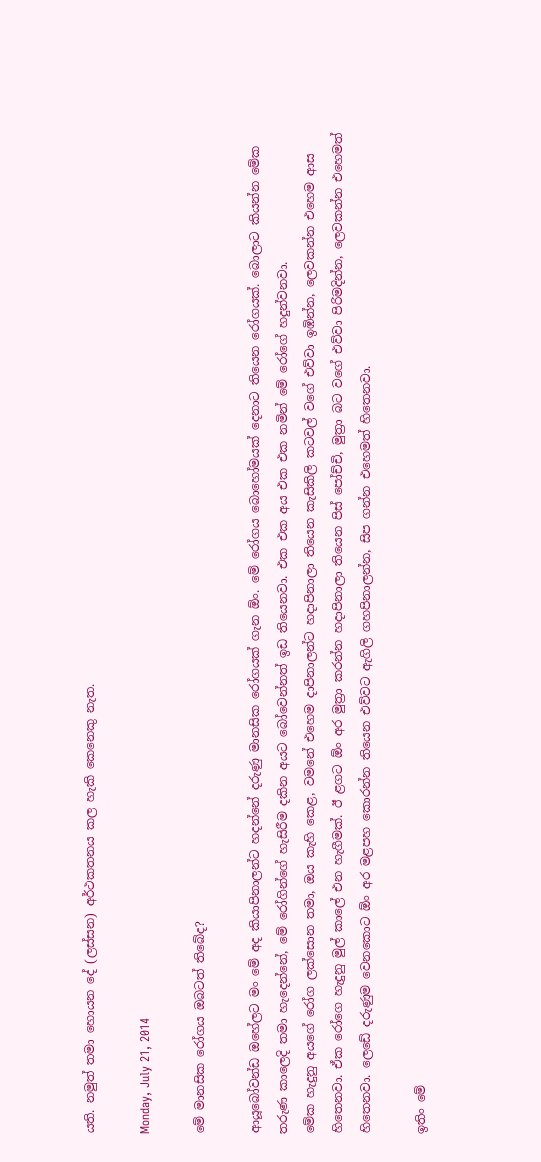යති. නමුත් තමා හොයන දේ (ලස්සන) අර්ථකතනය කල හැකි කෙනෙකු නැත.

Monday, July 21, 2014

මේ මානසික රෝගය ඔබටත් තිබේද?

ආයූබෝවන්ඩ ඔහේලට මං මේ අද කියාපිනාලන්ට හදන්නේ දරුණු මානසික රෝගයක් ගැන ඕං. මේ රෝගය බොහෝමයක් දෙනාට තියෙන රෝගයක්. බොලාට කියන්න මේක තරුණ කාලෙදි තමා හැදෙන්නේ, මේ රෝගින්ගේ හැසිරීම දකින අයට බෝවෙන්නත් ඉඩ තියෙනවා. එක එක අය එක එක නමින් මේ රෝගේ හදුන්වනවා.
මේක හැදුනු අයගේ රෝග ලක්සොන තමා, ඔය කැහි කෙළ, වමනේ එහෙම දාපිනාලන්ට හදාපිනාලා තියෙන කැසිකිලි කටවල් වගේ එව්වා ඉඹින්න, ලෙවකන්න එහෙම ආස හිතෙනවා. ඒක රෝගෙ හැදුනු මුල් කාලේ එන හැගීමක්. ඊ ළගට ඕං අර මුත්‍රා කරන්න හදාපිනාලා තියෙන පිස් පෝච්චි, මුත්‍රා බට වගේ එව්වා පිරිමදින්න, ලෙවකන්න එහෙමත් හිතෙනවා. ලෙඩේ දරුණුම වෙනකොට ඕං අර මළපහ කොරන්න තියෙන එව්වට ඇගිලි ගහපිනාලන්න, සිප ගන්න එහෙමත් හිතෙනවා.

ඉතිං මේ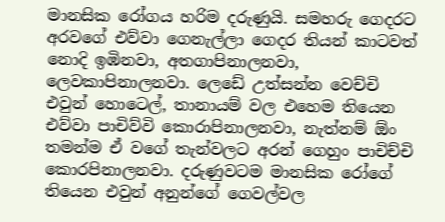මානසික රෝගය හරිම දරුණුයි. සමහරු ගෙදරට අරවගේ එව්වා ගෙනැල්ලා ගෙදර තියන් ක‍ාටවත් නොදි ඉඹිනවා, අතගාපිනාලනවා, ලෙවකාපිනාලනවා. ලෙඩේ උත්සන්න වෙච්චි එවුන් හොටෙල්, තානායම් වල එහෙම තියෙන එව්වා පාචිව්වි කොරාපිනාලනවා, නැත්නම් ඕං තමන්ම ඒ වගේ තැන්වලට අරන් ගෙහුං පාචිච්චි කොරපිනාලනවා. දරුණුවටම මානසික රෝගේ තියෙන එවුන් අනුන්ගේ ගෙවල්වල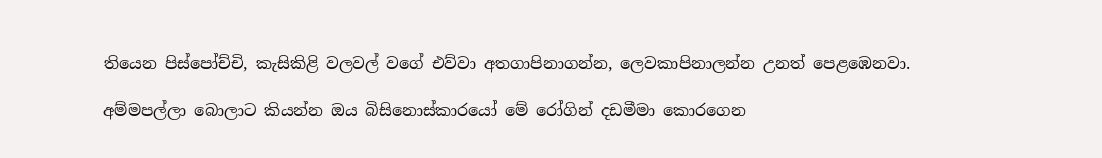තියෙන පිස්පෝච්චි, කැසිකිළි වලවල් වගේ එව්වා අතගාපිනාගන්න, ලෙවකාපිනාලන්න උනත් පෙළඹෙනවා.

අම්මපල්ලා බොලාට කියන්න ඔය බිසිනොස්කාරයෝ මේ රෝගින් දඩමීමා කොරගෙන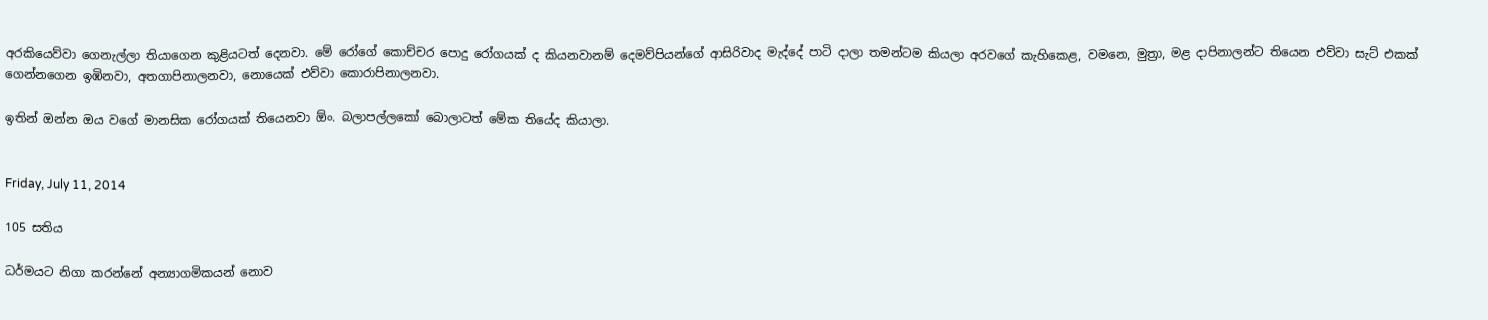අරකියෙව්වා ගෙනැල්ලා තියාගෙන කුළියටත් දෙනවා. මේ රෝගේ කොච්චර පොදු රෝගයක් ද කියනවානම් දෙමව්පියන්ගේ ආසිරිවාද මැද්දේ පාටි දාලා තමන්ටම කියලා අරවගේ කැහිකෙළ, වමනෙ, මුත්‍රා, මළ දාපිනාලන්‍ට තියෙන එව්වා සැට් එකක් ගෙන්නගෙන ඉඹිනවා, අතගාපිනාලනවා, නොයෙක් එව්වා කොරාපිනාලනවා.

ඉතින් ඔන්න ඔය වගේ මානසික රෝගයක් තියෙනවා ඕං. බලාපල්ලකෝ බොලාටත් මේක තියේද කියාලා.


Friday, July 11, 2014

105 සතිය

ධර්මයට නිගා කරන්නේ අන්‍යාගමිකයන් නොව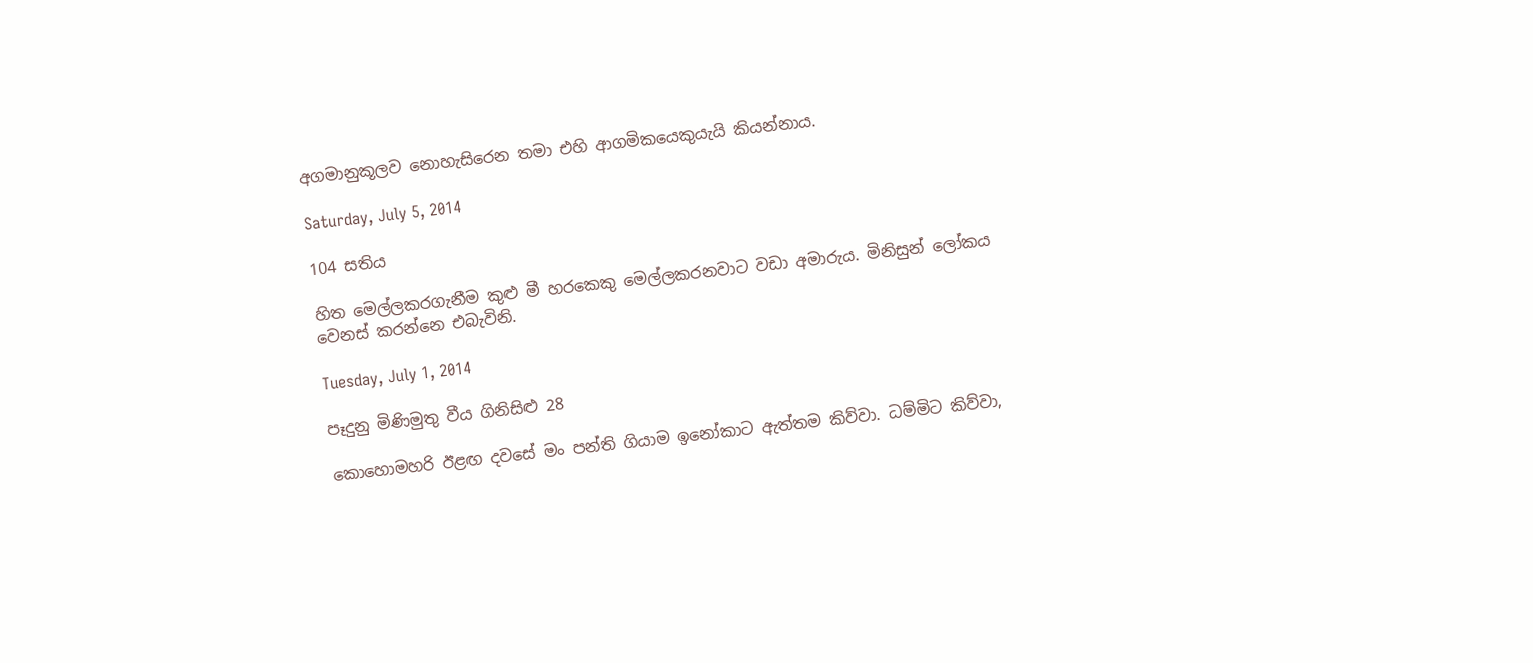අගමානුකූලව නොහැසිරෙන තමා එහි ආගමිකයෙකුයැයි කියන්නාය.

Saturday, July 5, 2014

104 සතිය

හිත මෙල්ලකරගැනීම කුළු මී හරකෙකු මෙල්ලකරනවාට වඩා අමාරුය. මිනිසුන් ලෝකය වෙනස් කරන්නෙ එබැවිනි.

Tuesday, July 1, 2014

පෑදුනු මිණිමුතු වීය ගිනිසිළු 28

කොහොමහරි ඊළඟ දවසේ මං පන්ති ගියාම ඉනෝකාට ඇත්තම කිව්වා. ධම්මිට කිව්වා,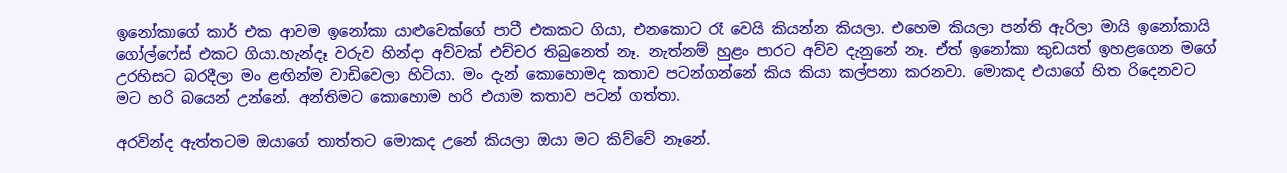ඉනෝකාගේ කාර් එක ආවම ඉනෝකා යාළුවෙක්ගේ පාටී එකකට ගියා, එනකොට රෑ වෙයි කියන්න කියලා. එහෙම කියලා පන්ති ඇරිලා මායි ඉනෝකායි ගෝල්ෆේස් එකට ගියා.හැන්දෑ වරුව හින්දා අව්වක් එච්චර තිබුනෙත් නෑ. නැත්නම් හුළං පාරට අව්ව දැනුනේ නෑ. ඒත් ඉනෝකා කුඩයත් ඉහළගෙන මගේ උරහිසට බරදීලා මං ළඟින්ම වාඩිවෙලා හිටියා. මං දැන් කොහොමද කතාව පටන්ගන්නේ කිය කියා කල්පනා කරනවා. මොකද එයාගේ හිත රිදෙනවට මට හරි බයෙන් උන්නේ. අන්තිමට කොහොම හරි එයාම කතාව පටන් ගත්තා.

අරවින්ද ඇත්තටම ඔයාගේ තාත්තට මොකද උනේ කියලා ඔයා මට කිව්වේ නෑනේ.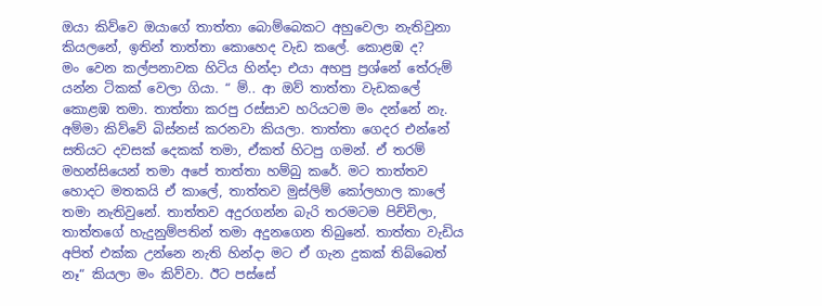ඔයා කිව්වෙ ඔයාගේ තාත්තා බොම්බෙකට අහුවෙලා නැතිවුනා කියලනේ, ඉතින් තාත්තා කොහෙද වැඩ කලේ. කොළඹ ද?
මං වෙන කල්පනාවක හිටිය හින්දා එයා අහපු ප්‍රශ්නේ තේරුම් යන්න ටිකක් වෙලා ගියා. “ ම්.. ආ ඔව් තාත්තා වැඩකලේ කොළඹ තමා. තාත්තා කරපු රස්සාව හරියටම මං දන්නේ නැ. අම්මා කිව්වේ බිස්නස් කරනවා කියලා. තාත්තා ගෙදර එන්නේ සතියට දවසක් දෙකක් තමා, ඒකත් හිටපු ගමන්. ඒ තරම් මහන්සියෙන් තමා අපේ තාත්තා හම්බු කරේ. මට තාත්තව හොදට මතකයි ඒ කාලේ, තාත්තව මුස්ලිම් කෝලහාල කාලේ තමා නැතිවුනේ. තාත්තව අදුරගන්න බැරි තරමටම පිච්චිලා, තාත්තගේ හැදුනුම්පතින් තමා අදුනගෙන තිබුනේ. තාත්තා වැඩිය අපිත් එක්ක උන්නෙ නැති හින්දා මට ඒ ගැන දුකක් තිබ්බෙත් නෑ“ කියලා මං කිව්වා. ඊට පස්සේ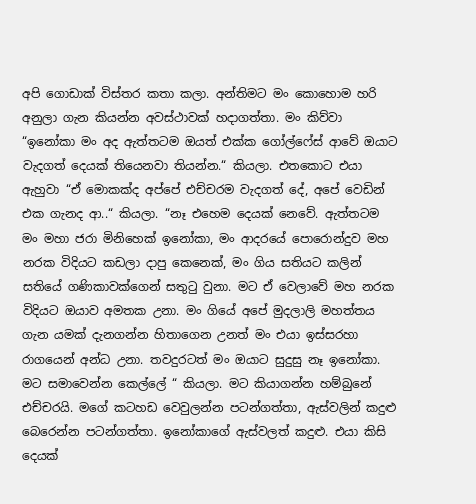අපි ගොඩාක් විස්තර කතා කලා. අන්තිමට මං කොහොම හරි අනුලා ගැන කියන්න අවස්ථාවක් හදාගත්තා. මං කිව්වා “ඉනෝකා මං අද ඇත්තටම ඔයත් එක්ක ගෝල්ෆේස් ආවේ ඔයාට වැදගත් දෙයක් තියෙනවා තියන්න.“ කියලා. එතකොට එයා ඇහුවා “ඒ මොකක්ද අප්පේ එච්චරම වැදගත් දේ, අපේ වෙඩින් එක ගැනද ආ..“ කියලා. “නෑ එහෙම දෙයක් නෙවේ. ඇත්තටම මං මහා ජරා මිනිහෙක් ඉනෝකා, මං ආදරයේ පොරොන්දුව මහ නරක විදියට කඩලා දාපු කෙනෙක්, මං ගිය සතියට කලින් සතියේ ගණිකාවක්ගෙන් සතුටු වුනා. මට ඒ වෙලාවේ මහ නරක විදියට ඔයාව අමතක උනා. මං ගියේ අපේ මුදලාලි මහත්තය ගැන යමක් දැනගන්න හිතාගෙන උනත් මං එයා ඉස්සරහා රාගයෙන් අන්ධ උනා. තවදුරටත් මං ඔයාට සුදුසු නෑ ඉනෝකා. මට සමාවෙන්න කෙල්ලේ “ කියලා. මට කියාගන්න හම්බුනේ එච්චරයි. මගේ කටහඩ වෙවුලන්න පටන්ගත්තා, ඇස්වලින් කදුළු බෙරෙන්න පටන්ගත්තා. ඉනෝකාගේ ඇස්වලත් කදුළු. එයා කිසි දෙයක්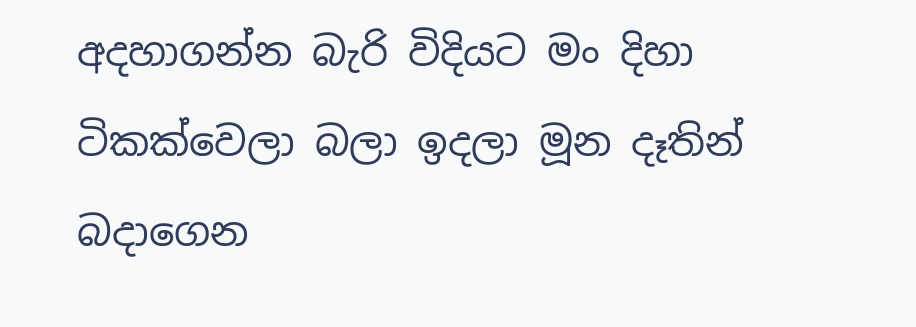අදහාගන්න බැරි විදියට මං දිහා ටිකක්වෙලා බලා ඉදලා මූන දෑතින් බදාගෙන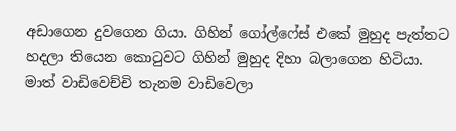අඩාගෙන දුවගෙන ගියා. ගිහින් ගෝල්ෆේස් එකේ මුහුද පැත්තට හදලා තියෙන කොටුවට ගිහින් මුහුද දිහා බලාගෙන හිටියා. මාත් වාඩිවෙච්චි තැනම වාඩිවෙලා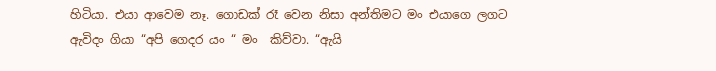හිටියා. එයා ආවෙම නෑ. ගොඩක් රෑ වෙන නිසා අන්තිමට මං එයාගෙ ලගට ඇවිදං ගියා “අපි ගෙදර යං “ මං  කිව්වා. “ඇයි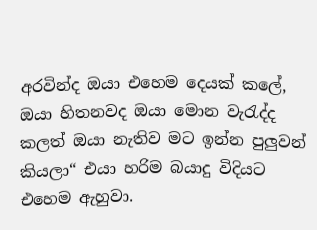අරවින්ද ඔයා එහෙම දෙයක් කලේ, ඔයා හිතනවද ඔයා මොන වැරැද්ද කලත් ඔයා නැතිව මට ඉන්න පුලුවන් කියලා“ එයා හරිම බයාදු විදියට එහෙම ඇහුවා.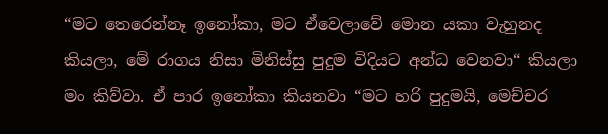“මට තෙරෙන්නෑ ඉනෝකා, මට ඒවෙලාවේ මොන යකා වැහුනද කියලා, මේ රාගය නිසා මිනිස්සු පුදුම විදියට අන්ධ වෙනවා“ කියලා මං කිව්වා. ඒ පාර ඉනෝකා කියනවා “මට හරි පුදුමයි, මෙච්චර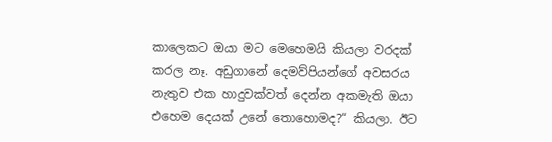කාලෙකට ඔයා මට මෙහෙමයි කියලා වරදක් කරල නෑ. අඩුගානේ දෙමව්පියන්ගේ අවසරය නැතුව එක හාදුවක්වත් දෙන්න අකමැති ඔයා එහෙම දෙයක් උනේ තොහොමද?“ කියලා. ඊට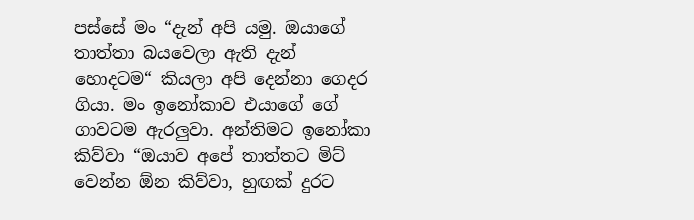පස්සේ මං “දැන් අපි යමු. ඔයාගේ තාත්තා බයවෙලා ඇති දැන් හොදටම“ කියලා අපි දෙන්නා ගෙදර ගියා. මං ඉනෝකාව එයාගේ ගේ ගාවටම ඇරලුවා. අන්තිමට ඉනෝකා කිව්වා “ඔයාව අපේ තාත්තට මිට් වෙන්න ඕන කිව්වා, හුඟක් දුරට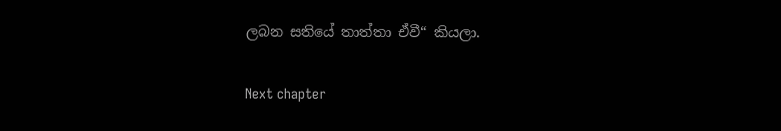ලබන සතියේ තාත්තා ඒවී“ කියලා.

Next chapter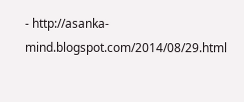- http://asanka-mind.blogspot.com/2014/08/29.html